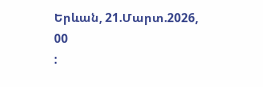Երևան, 21.Մարտ.2026,
00
: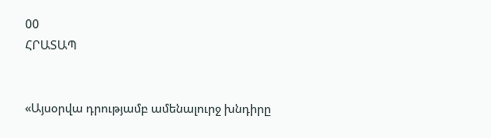00
ՀՐԱՏԱՊ


«Այսօրվա դրությամբ ամենալուրջ խնդիրը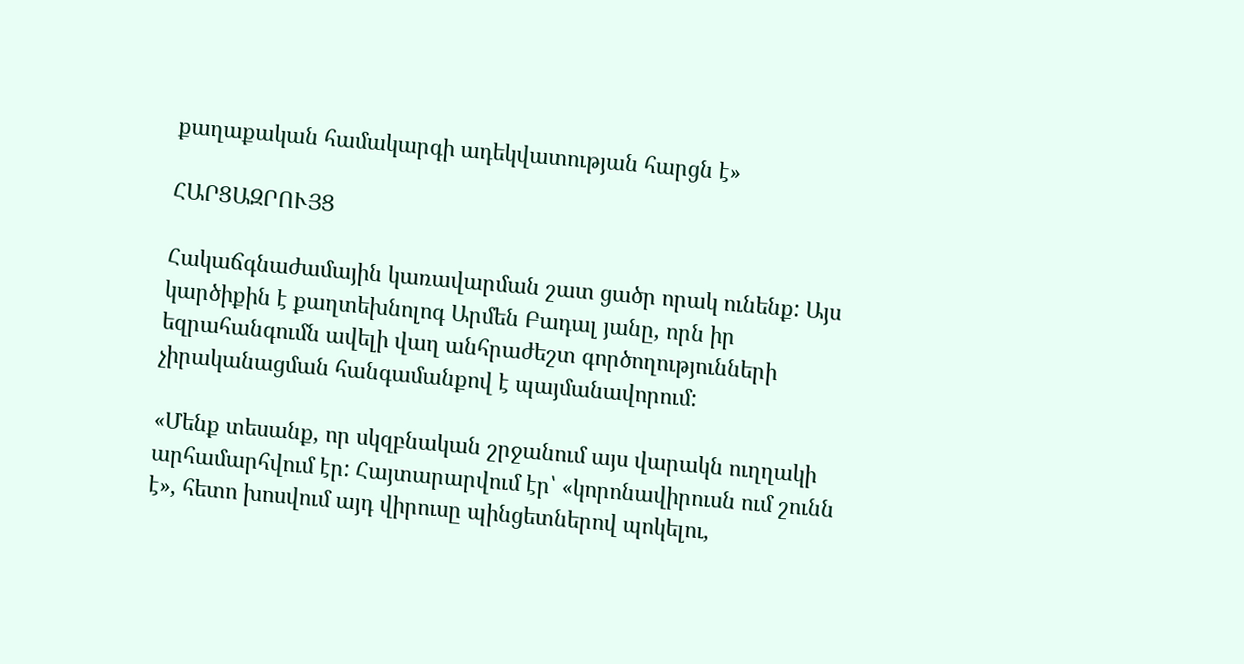քաղաքական համակարգի ադեկվատության հարցն է»

ՀԱՐՑԱԶՐՈՒՅՑ

Հակաճգնաժամային կառավարման շատ ցածր որակ ունենք: Այս կարծիքին է քաղտեխնոլոգ Արմեն Բադալ յանը, որն իր եզրահանգումն ավելի վաղ անհրաժեշտ գործողությունների չիրականացման հանգամանքով է պայմանավորում:

«Մենք տեսանք, որ սկզբնական շրջանում այս վարակն ուղղակի արհամարհվում էր: Հայտարարվում էր՝ «կորոնավիրուսն ում շունն է», հետո խոսվում այդ վիրուսը պինցետներով պոկելու,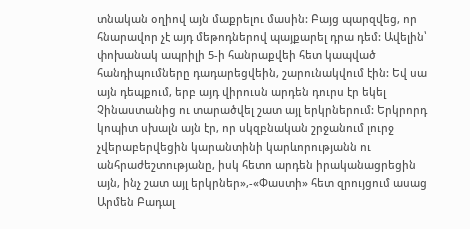տնական օղիով այն մաքրելու մասին: Բայց պարզվեց, որ հնարավոր չէ այդ մեթոդներով պայքարել դրա դեմ: Ավելին՝ փոխանակ ապրիլի 5-ի հանրաքվեի հետ կապված հանդիպումները դադարեցվեին, շարունակվում էին: Եվ սա այն դեպքում, երբ այդ վիրուսն արդեն դուրս էր եկել Չինաստանից ու տարածվել շատ այլ երկրներում: Երկրորդ կոպիտ սխալն այն էր, որ սկզբնական շրջանում լուրջ չվերաբերվեցին կարանտինի կարևորությանն ու անհրաժեշտությանը, իսկ հետո արդեն իրականացրեցին այն, ինչ շատ այլ երկրներ»,-«Փաստի» հետ զրույցում ասաց Արմեն Բադալ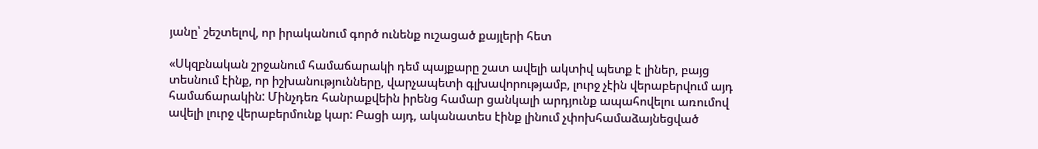յանը՝ շեշտելով, որ իրականում գործ ունենք ուշացած քայլերի հետ

«Սկզբնական շրջանում համաճարակի դեմ պայքարը շատ ավելի ակտիվ պետք է լիներ, բայց տեսնում էինք, որ իշխանությունները, վարչապետի գլխավորությամբ, լուրջ չէին վերաբերվում այդ համաճարակին: Մինչդեռ հանրաքվեին իրենց համար ցանկալի արդյունք ապահովելու առումով ավելի լուրջ վերաբերմունք կար: Բացի այդ, ականատես էինք լինում չփոխհամաձայնեցված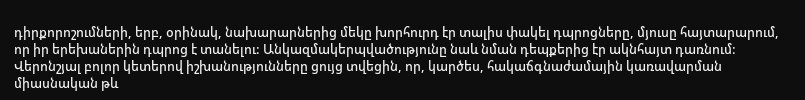դիրքորոշումների, երբ, օրինակ, նախարարներից մեկը խորհուրդ էր տալիս փակել դպրոցները, մյուսը հայտարարում, որ իր երեխաներին դպրոց է տանելու: Անկազմակերպվածությունը նաև նման դեպքերից էր ակնհայտ դառնում: Վերոնշյալ բոլոր կետերով իշխանությունները ցույց տվեցին, որ, կարծես, հակաճգնաժամային կառավարման միասնական թև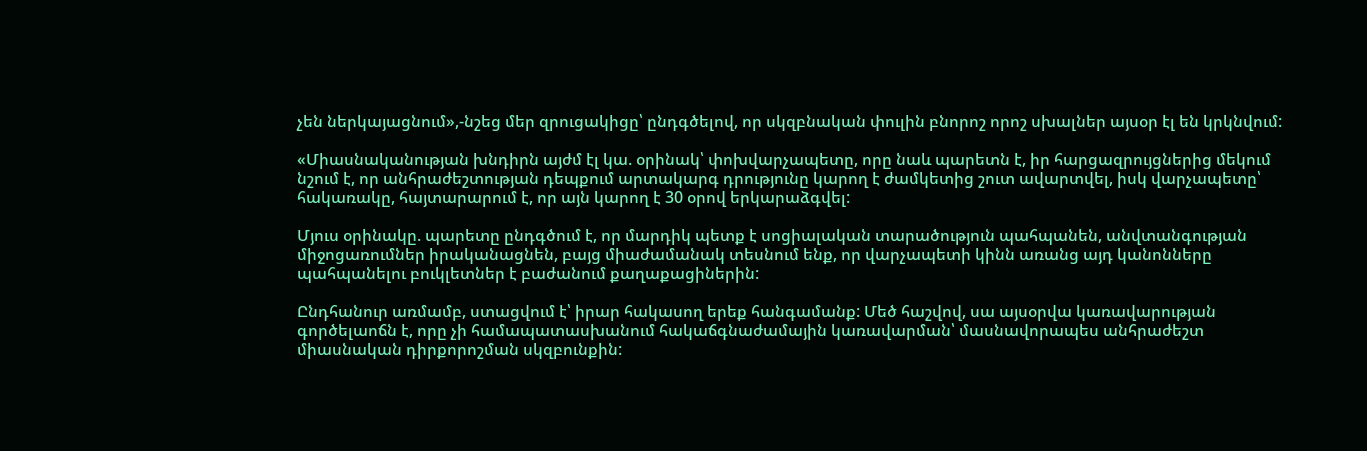չեն ներկայացնում»,-նշեց մեր զրուցակիցը՝ ընդգծելով, որ սկզբնական փուլին բնորոշ որոշ սխալներ այսօր էլ են կրկնվում:

«Միասնականության խնդիրն այժմ էլ կա. օրինակ՝ փոխվարչապետը, որը նաև պարետն է, իր հարցազրույցներից մեկում նշում է, որ անհրաժեշտության դեպքում արտակարգ դրությունը կարող է ժամկետից շուտ ավարտվել, իսկ վարչապետը՝ հակառակը, հայտարարում է, որ այն կարող է 30 օրով երկարաձգվել:

Մյուս օրինակը. պարետը ընդգծում է, որ մարդիկ պետք է սոցիալական տարածություն պահպանեն, անվտանգության միջոցառումներ իրականացնեն, բայց միաժամանակ տեսնում ենք, որ վարչապետի կինն առանց այդ կանոնները պահպանելու բուկլետներ է բաժանում քաղաքացիներին:

Ընդհանուր առմամբ, ստացվում է՝ իրար հակասող երեք հանգամանք: Մեծ հաշվով, սա այսօրվա կառավարության գործելաոճն է, որը չի համապատասխանում հակաճգնաժամային կառավարման՝ մասնավորապես անհրաժեշտ միասնական դիրքորոշման սկզբունքին: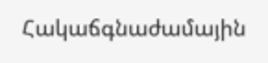Հակաճգնաժամային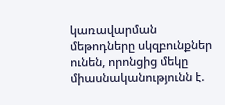կառավարման մեթոդները սկզբունքներ ունեն, որոնցից մեկը միասնականությունն է.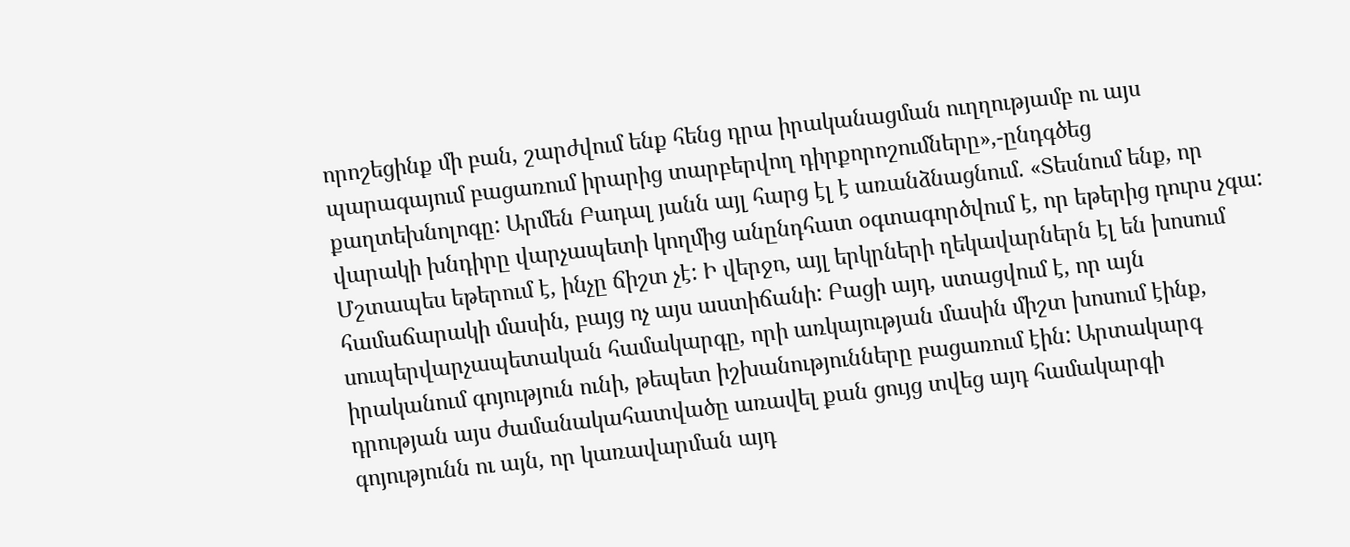որոշեցինք մի բան, շարժվում ենք հենց դրա իրականացման ուղղությամբ ու այս պարագայում բացառում իրարից տարբերվող դիրքորոշումները»,-ընդգծեց քաղտեխնոլոգը: Արմեն Բադալ յանն այլ հարց էլ է առանձնացնում. «Տեսնում ենք, որ վարակի խնդիրը վարչապետի կողմից անընդհատ օգտագործվում է, որ եթերից դուրս չգա: Մշտապես եթերում է, ինչը ճիշտ չէ: Ի վերջո, այլ երկրների ղեկավարներն էլ են խոսում համաճարակի մասին, բայց ոչ այս աստիճանի: Բացի այդ, ստացվում է, որ այն սուպերվարչապետական համակարգը, որի առկայության մասին միշտ խոսում էինք, իրականում գոյություն ունի, թեպետ իշխանությունները բացառում էին: Արտակարգ դրության այս ժամանակահատվածը առավել քան ցույց տվեց այդ համակարգի գոյությունն ու այն, որ կառավարման այդ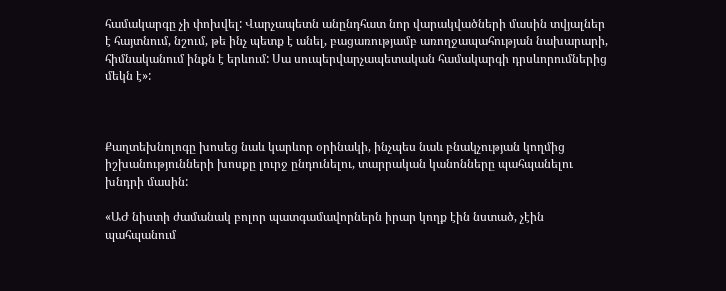համակարգը չի փոխվել: Վարչապետն անընդհատ նոր վարակվածների մասին տվյալներ է հայտնում, նշում, թե ինչ պետք է անել, բացառությամբ առողջապահության նախարարի, հիմնականում ինքն է երևում: Սա սուպերվարչապետական համակարգի դրսևորումներից մեկն է»:



Քաղտեխնոլոգը խոսեց նաև կարևոր օրինակի, ինչպես նաև բնակչության կողմից իշխանությունների խոսքը լուրջ ընդունելու, տարրական կանոնները պահպանելու խնդրի մասին:

«ԱԺ նիստի ժամանակ բոլոր պատգամավորներն իրար կողք էին նստած, չէին պահպանում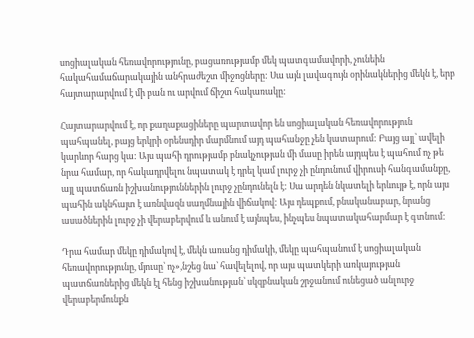սոցիալական հեռավորությունը, բացառությամբ մեկ պատգամավորի, չունեին հակահամաճարակային անհրաժեշտ միջոցները: Սա այն լավագույն օրինակներից մեկն է, երբ հայտարարվում է մի բան ու արվում ճիշտ հակառակը:

Հայտարարվում է, որ քաղաքացիները պարտավոր են սոցիալական հեռավորություն պահպանել, բայց երկրի օրենսդիր մարմնում այդ պահանջը չեն կատարում: Բայց այլ՝ ավելի կարևոր հարց կա: Այս պահի դրությամբ բնակչության մի մասը իրեն այդպես է պահում ոչ թե նրա համար, որ հակադրվելու նպատակ է դրել կամ լուրջ չի ընդունում վիրուսի հանգամանքը, այլ պատճառն իշխանություններին լուրջ չընդունելն է: Սա արդեն նկատելի երևույթ է, որն այս պահին ակնհայտ է առնվազն սաղմնային վիճակով: Այս դեպքում, բնականաբար, նրանց ասածներին լուրջ չի վերաբերվում և անում է այնպես, ինչպես նպատակահարմար է գտնում:

Դրա համար մեկը դիմակով է, մեկն առանց դիմակի, մեկը պահպանում է սոցիալական հեռավորությունը, մյուսը՝ ոչ»,նշեց նա՝ հավելելով, որ այս պատկերի առկայության պատճառներից մեկն էլ հենց իշխանության՝ սկզբնական շրջանում ունեցած անլուրջ վերաբերմունքն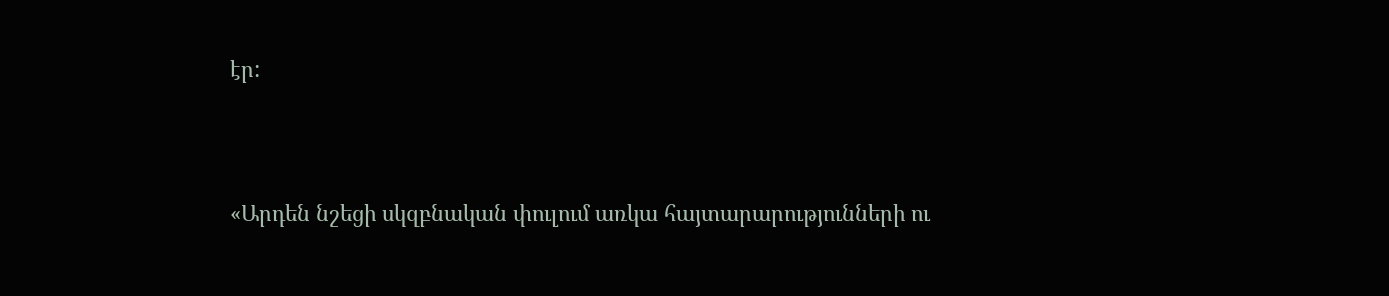էր:



«Արդեն նշեցի սկզբնական փուլում առկա հայտարարությունների ու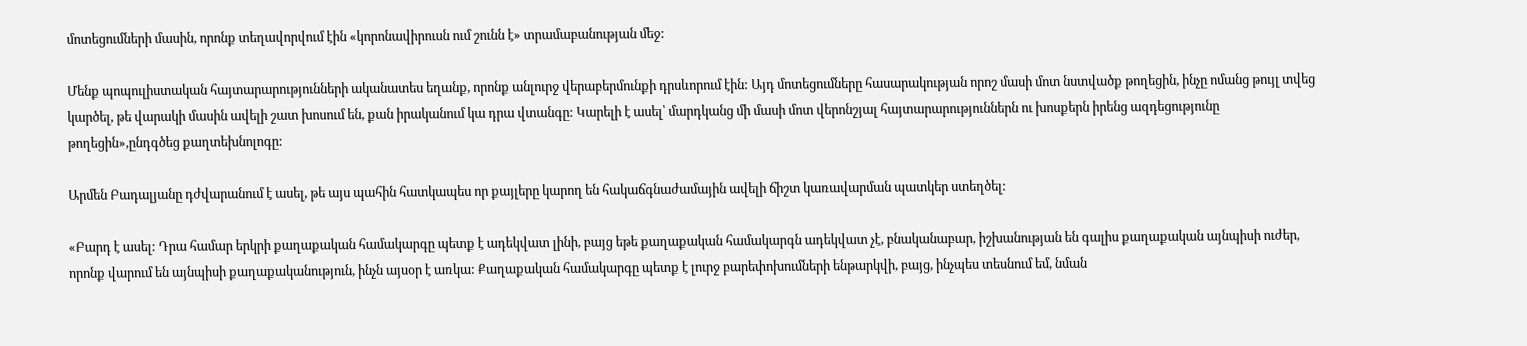մոտեցումների մասին, որոնք տեղավորվում էին «կորոնավիրուսն ում շունն է» տրամաբանության մեջ:

Մենք պոպուլիստական հայտարարությունների ականատես եղանք, որոնք անլուրջ վերաբերմունքի դրսևորում էին: Այդ մոտեցումները հասարակության որոշ մասի մոտ նստվածք թողեցին, ինչը ոմանց թույլ տվեց կարծել, թե վարակի մասին ավելի շատ խոսում են, քան իրականում կա դրա վտանգը: Կարելի է ասել՝ մարդկանց մի մասի մոտ վերոնշյալ հայտարարություններն ու խոսքերն իրենց ազդեցությունը թողեցին»,ընդգծեց քաղտեխնոլոգը:

Արմեն Բադալյանը դժվարանում է ասել, թե այս պահին հատկապես որ քայլերը կարող են հակաճգնաժամային ավելի ճիշտ կառավարման պատկեր ստեղծել:

«Բարդ է ասել: Դրա համար երկրի քաղաքական համակարգը պետք է ադեկվատ լինի, բայց եթե քաղաքական համակարգն ադեկվատ չէ, բնականաբար, իշխանության են գալիս քաղաքական այնպիսի ուժեր, որոնք վարում են այնպիսի քաղաքականություն, ինչն այսօր է առկա: Քաղաքական համակարգը պետք է լուրջ բարեփոխումների ենթարկվի, բայց, ինչպես տեսնում եմ, նման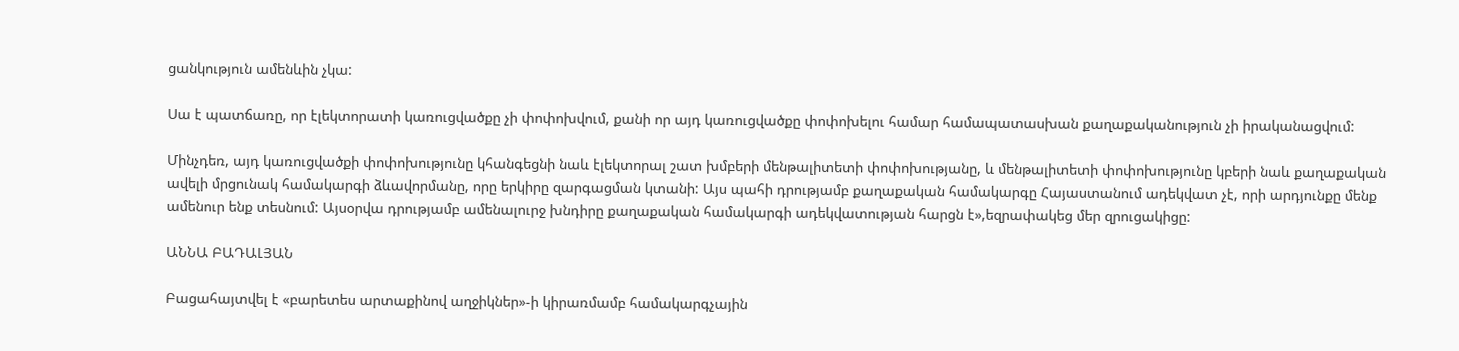ցանկություն ամենևին չկա:

Սա է պատճառը, որ էլեկտորատի կառուցվածքը չի փոփոխվում, քանի որ այդ կառուցվածքը փոփոխելու համար համապատասխան քաղաքականություն չի իրականացվում:

Մինչդեռ, այդ կառուցվածքի փոփոխությունը կհանգեցնի նաև էլեկտորալ շատ խմբերի մենթալիտետի փոփոխությանը, և մենթալիտետի փոփոխությունը կբերի նաև քաղաքական ավելի մրցունակ համակարգի ձևավորմանը, որը երկիրը զարգացման կտանի: Այս պահի դրությամբ քաղաքական համակարգը Հայաստանում ադեկվատ չէ, որի արդյունքը մենք ամենուր ենք տեսնում: Այսօրվա դրությամբ ամենալուրջ խնդիրը քաղաքական համակարգի ադեկվատության հարցն է»,եզրափակեց մեր զրուցակիցը:

ԱՆՆԱ ԲԱԴԱԼՅԱՆ

Բացահայտվել է «բարետես արտաքինով աղջիկներ»-ի կիրառմամբ համակարգչային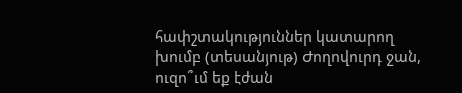հափշտակություններ կատարող խումբ (տեսանյութ) Ժողովուրդ ջան, ուզո՞ւմ եք էժան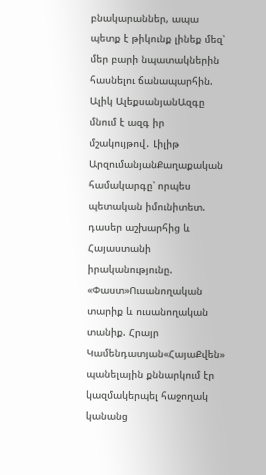բնակարաններ, ապա պետք է թիկունք լինեք մեզ՝ մեր բարի նպատակներին հասնելու ճանապարհին. Ալիկ ԱլեքսանյանԱզգը մնում է ազգ իր մշակույթով․ Լիլիթ ԱրզումանյանՔաղաքական համակարգը՝ որպես պետական իմունիտետ. դասեր աշխարհից և Հայաստանի իրականությունը. «Փաստ»Ուսանողական տարիք և ուսանողական տանիք. Հրայր Կամենդատյան«ՀայաՔվեն» պանելային քննարկում էր կազմակերպել հաջողակ կանանց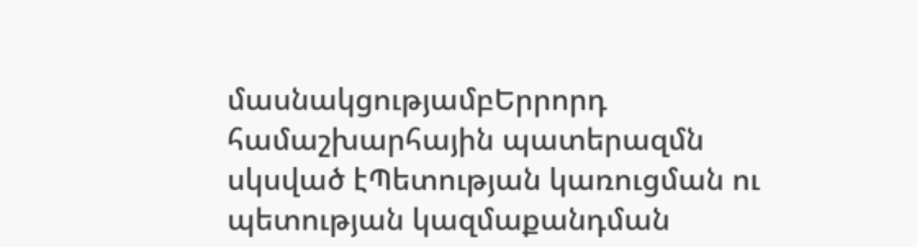մասնակցությամբԵրրորդ համաշխարհային պատերազմն սկսված էՊետության կառուցման ու պետության կազմաքանդման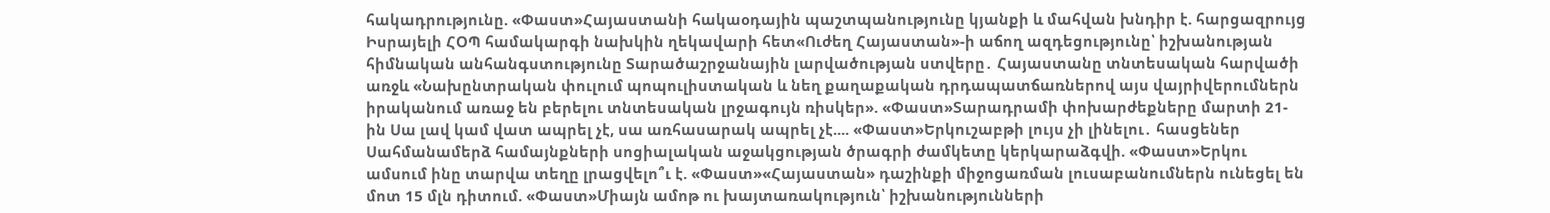հակադրությունը. «Փաստ»Հայաստանի հակաօդային պաշտպանությունը կյանքի և մահվան խնդիր է. հարցազրույց Իսրայելի ՀՕՊ համակարգի նախկին ղեկավարի հետ«Ուժեղ Հայաստան»-ի աճող ազդեցությունը՝ իշխանության հիմնական անհանգստությունը Տարածաշրջանային լարվածության ստվերը․ Հայաստանը տնտեսական հարվածի առջև «Նախընտրական փուլում պոպուլիստական և նեղ քաղաքական դրդապատճառներով այս վայրիվերումներն իրականում առաջ են բերելու տնտեսական լրջագույն ռիսկեր». «Փաստ»Տարադրամի փոխարժեքները մարտի 21-ին Սա լավ կամ վատ ապրել չէ, սա առհասարակ ապրել չէ.... «Փաստ»Երկուշաբթի լույս չի լինելու․ հասցեներ Սահմանամերձ համայնքների սոցիալական աջակցության ծրագրի ժամկետը կերկարաձգվի. «Փաստ»Երկու ամսում ինը տարվա տեղը լրացվելո՞ւ է. «Փաստ»«Հայաստան» դաշինքի միջոցառման լուսաբանումներն ունեցել են մոտ 15 մլն դիտում. «Փաստ»Միայն ամոթ ու խայտառակություն՝ իշխանությունների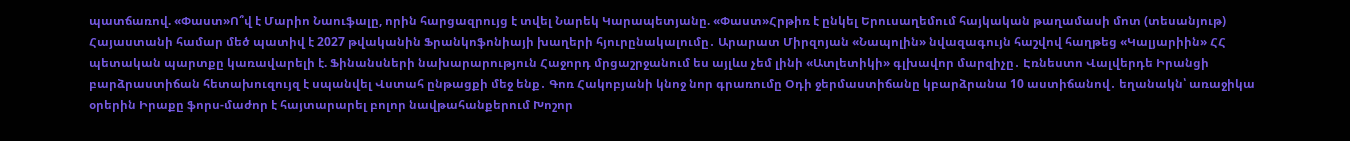պատճառով. «Փաստ»Ո՞վ է Մարիո Նաուֆալը, որին հարցազրույց է տվել Նարեկ Կարապետյանը. «Փաստ»Հրթիռ է ընկել Երուսաղեմում հայկական թաղամասի մոտ (տեսանյութ) Հայաստանի համար մեծ պատիվ է 2027 թվականին Ֆրանկոֆոնիայի խաղերի հյուրընակալումը․ Արարատ Միրզոյան «Նապոլին» նվազագույն հաշվով հաղթեց «Կալյարիին» ՀՀ պետական պարտքը կառավարելի է. Ֆինանսների նախարարություն Հաջորդ մրցաշրջանում ես այլևս չեմ լինի «Ատլետիկի» գլխավոր մարզիչը․ Էռնեստո Վալվերդե Իրանցի բարձրաստիճան հետախուզույզ է սպանվել Վստահ ընթացքի մեջ ենք․ Գոռ Հակոբյանի կնոջ նոր գրառումը Օդի ջերմաստիճանը կբարձրանա 10 աստիճանով․ եղանակն՝ առաջիկա օրերին Իրաքը ֆորս-մաժոր է հայտարարել բոլոր նավթահանքերում Խոշոր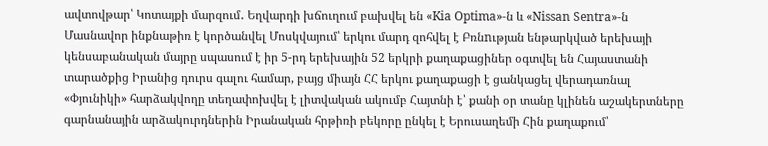ավտովթար՝ Կոտայքի մարզում․ Եղվարդի խճուղում բախվել են «Kia Optima»-ն և «Nissan Sentra»-ն Մասնավոր ինքնաթիռ է կործանվել Մոսկվայում՝ երկու մարդ զոհվել է Բռնnւթյան ենթարկված երեխայի կենսաբանական մայրը սպասում է իր 5-րդ երեխային 52 երկրի քաղաքացիներ օգտվել են Հայաստանի տարածքից Իրանից դուրս գալու համար, բայց միայն ՀՀ երկու քաղաքացի է ցանկացել վերադառնալ «Փյունիկի» հարձակվողը տեղափոխվել է լիտվական ակումբ Հայտնի է՝ քանի օր տանը կլինեն աշակերտները գարնանային արձակուրդներին Իրանական հրթիռի բեկորը ընկել է Երուսաղեմի Հին քաղաքում՝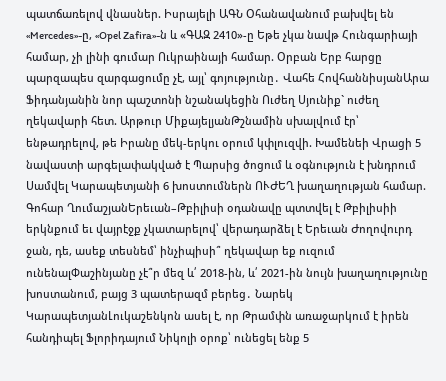պատճառելով վնասներ. Իսրայելի ԱԳՆ Օհանավանում բախվել են «Mercedes»-ը, «Opel Zafira»-ն և «ԳԱԶ 2410»-ը Եթե չկա նավթ Հունգարիայի համար, չի լինի գումար Ուկրաինայի համար. Օրբան Երբ հարցը պարզապես զարգացումը չէ, այլ՝ գոյությունը․ Վահե ՀովհաննիսյանԱրա Ֆիդանյանին նոր պաշտոնի նշանակեցին Ուժեղ Սյունիք` ուժեղ ղեկավարի հետ. Արթուր ՄիքայելյանԹշնամին սխալվում էր՝ ենթադրելով, թե Իրանը մեկ-երկու օրում կփլուզվի. Խամենեի Վրացի 5 նավաստի արգելափակված է Պարսից ծոցում և օգնություն է խնդրում Սամվել Կարապետյանի 6 խոստումներն ՈՒԺԵՂ խաղաղության համար. Գոհար ՂումաշյանԵրեւան–Թբիլիսի օդանավը պտտվել է Թբիլիսիի երկնքում եւ վայրէջք չկատարելով՝ վերադարձել է Երեւան Ժողովուրդ ջան, դե, ասեք տեսնեմ՝ ինչիպիսի՞ ղեկավար եք ուզում ունենալՓաշինյանը չէ՞ր մեզ և՛ 2018-ին, և՛ 2021-ին նույն խաղաղությունը խոստանում, բայց 3 պատերազմ բերեց․ Նարեկ ԿարապետյանԼուկաշենկոն ասել է, որ Թրամփն առաջարկում է իրեն հանդիպել Ֆլորիդայում Նիկոլի օրոք՝ ունեցել ենք 5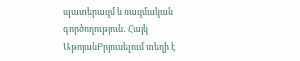պատերազմ և ռազմական գործողություն․ Հայկ ԱթոյանԲրյուսելում տեղի է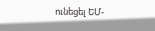ունեցել ԵՄ-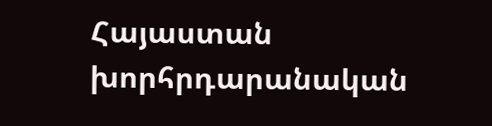Հայաստան խորհրդարանական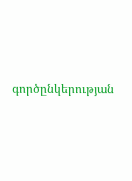գործընկերության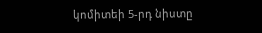կոմիտեի 5-րդ նիստը